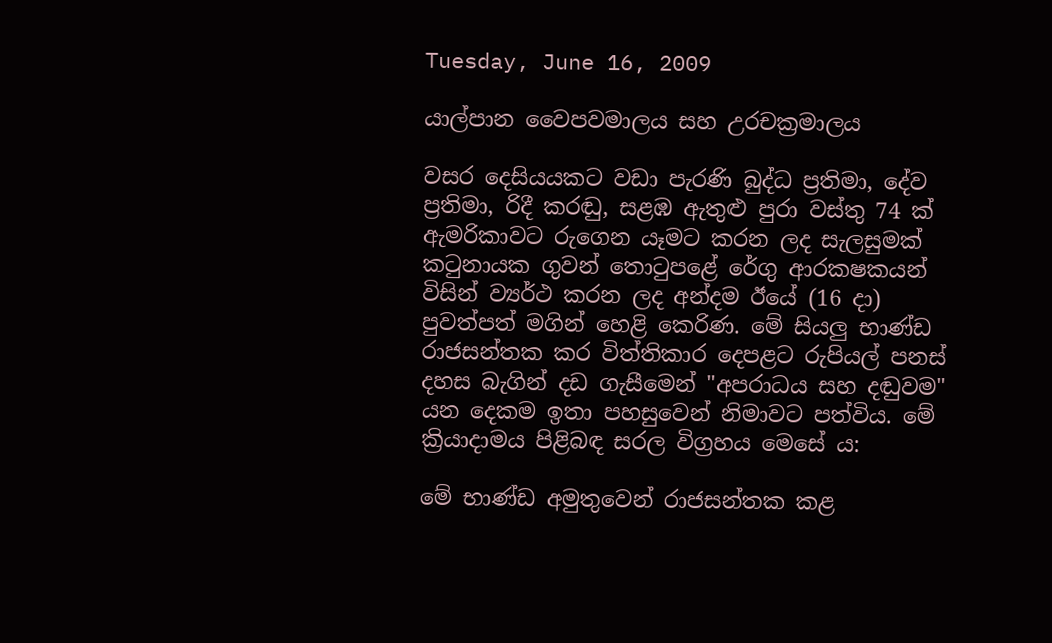Tuesday, June 16, 2009

යාල්පාන වෛපවමාලය සහ උරචක්‍රමාලය

වසර දෙසියයකට වඩා පැරණි බුද්ධ ප්‍රතිමා, දේව ප්‍රතිමා, රිදී කරඬු, සළඹ ඇතුළු පුරා වස්තු 74 ක් ඇමරිකාවට රුගෙන යෑමට කරන ලද සැලසුමක් කටුනායක ගුවන් තොටුපළේ රේගු ආරකෂකයන් විසින් ව්‍යර්ථ කරන ලද අන්දම ඊයේ (16 දා) පුවත්පත් මගින් හෙළි කෙරිණ. මේ සියලු භාණ්ඩ රාජසන්තක කර විත්තිකාර දෙපළට රුපියල් පනස් දහස බැගින් දඩ ගැසීමෙන් "අපරාධය සහ දඬුවම" යන දෙකම ඉතා පහසුවෙන් නිමාවට පත්විය. මේ ක්‍රියාදාමය පිළිබඳ සරල විග්‍රහය මෙසේ ය:

මේ භාණ්ඩ අමුතුවෙන් රාජසන්තක කළ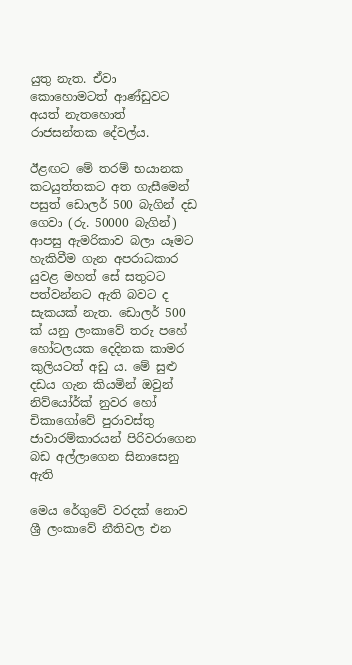යුතු නැත. ඒවා කොහොමටත් ආණ්ඩුවට අයත් නැතහොත් රාජසන්තක දේවල්ය.

ඊළඟට මේ තරම් භයානක කටයුත්තකට අත ගැසීමෙන් පසුත් ඩොලර් 500 බැගින් දඩ ගෙවා (රු. 50000 බැගින්) ආපසු ඇමරිකාව බලා යෑමට හැකිවීම ගැන අපරාධකාර යුවළ මහත් සේ සතුටට පත්වන්නට ඇති බවට ද සැකයක් නැත. ඩොලර් 500 ක් යනු ලංකාවේ තරු පහේ හෝටලයක දෙදිනක කාමර කුලියටත් අඩු ය. මේ සුළු දඩය ගැන කියමින් ඔවුන් නිව්යෝර්ක් නුවර හෝ චිකාගෝවේ පුරාවස්තු ජාවාරම්කාරයන් පිරිවරාගෙන බඩ අල්ලාගෙන සිනාසෙනු ඇති

මෙය රේගුවේ වරදක් නොව ශ්‍රී ලංකාවේ නීතිවල එන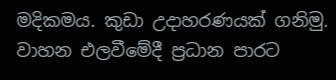මදිකමය. කුඩා උදාහරණයක් ගනිමු. වාහන එලවීමේදී ප්‍රධාන පාරට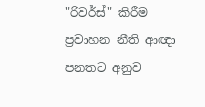"රිවර්ස්" කිරීම ප්‍රවාහන නීති ආඥා පනතට අනුව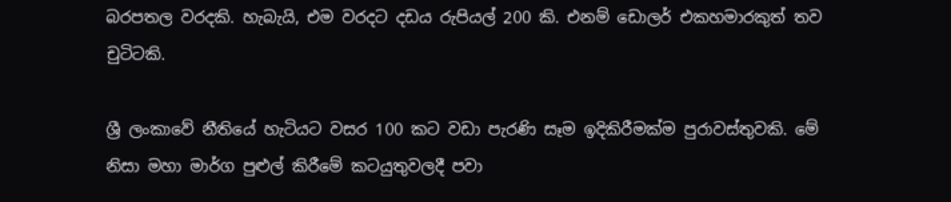බරපතල වරදකි. හැබැයි, එම වරදට දඩය රුපියල් 200 කි. එනම් ඩොලර් එකහමාරකුත් තව චුටිටකි.

ශ්‍රී ලංකාවේ නීතියේ හැටියට වසර 100 කට වඩා පැරණි සෑම ඉදිකිරීමක්ම පුරාවස්තුවකි. මේ නිසා මහා මාර්ග පුළුල් කිරීමේ කටයුතුවලදී පවා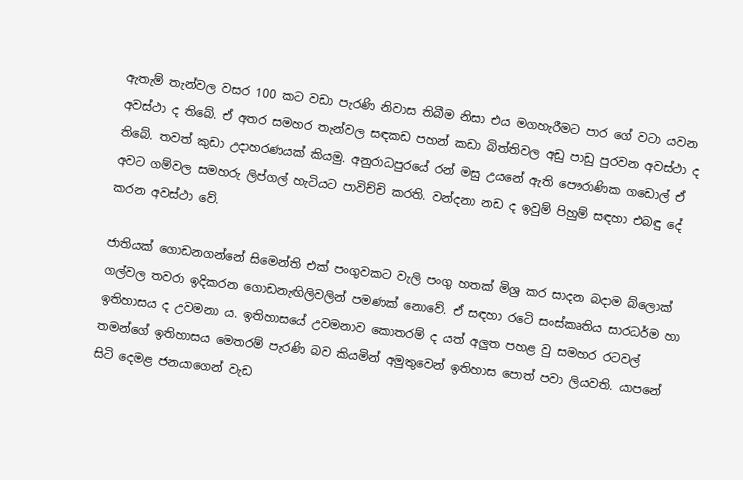ඇතැම් තැන්වල වසර 100 කට වඩා පැරණි නිවාස තිබීම නිසා එය මගහැරීමට පාර ගේ වටා යවන අවස්ථා ද තිබේ. ඒ අතර සමහර තැන්වල සඳකඩ පහන් කඩා බිත්තිවල අඩු පාඩු පුරවන අවස්ථා ද තිබේ. තවත් කුඩා උදාහරණයක් කියමු. අනුරාධපුරයේ රන් මසු උයනේ ඇති පෞරාණික ගඩොල් ඒ අවට ගම්වල සමහරු ලිප්ගල් හැටියට පාවිච්චි කරති. වන්දනා නඩ ද ඉවුම් පිහුම් සඳහා එබඳු දේ කරන අවස්ථා වේ.

ජාතියක් ගොඩනගන්නේ සිමෙන්ති එක් පංගුවකට වැලි පංගු හතක් මිශ්‍ර කර සාදන බදාම බ්ලොක් ගල්වල තවරා ඉදිකරන ගොඩනැඟිලිවලින් පමණක් නොවේ. ඒ සඳහා රටෙි සංස්කෘතිය සාරධර්ම හා ඉතිහාසය ද උවමනා ය. ඉතිහාසයේ උවමනාව කොතරම් ද යත් අලුත පහළ වු සමහර රටවල් තමන්ගේ ඉතිහාසය මෙතරම් පැරණි බව කියමින් අමුතුවෙන් ඉතිහාස පොත් පවා ලියවති. යාපනේ සිටි දෙමළ ජනයාගෙන් වැඩ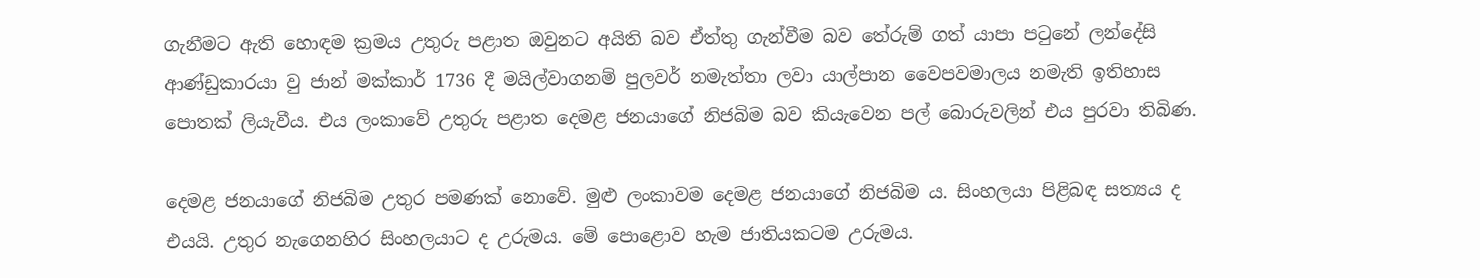ගැනීමට ඇති හොඳම ක්‍රමය උතුරු පළාත ඔවුනට අයිති බව ඒත්තු ගැන්වීම බව තේරුම් ගත් යාපා පටුනේ ලන්දේසි ආණ්ඩුකාරයා වු ජාන් මක්කාර් 1736 දී මයිල්වාගනම් පුලවර් නමැත්තා ලවා යාල්පාන වෛපවමාලය නමැති ඉතිහාස පොතක් ලියැවීය. එය ලංකාවේ උතුරු පළාත දෙමළ ජනයාගේ නිජබිම බව කියැවෙන පල් බොරුවලින් එය පුරවා තිබිණ.

දෙමළ ජනයාගේ නිජබිම උතුර පමණක් නොවේ. මුළු ලංකාවම දෙමළ ජනයාගේ නිජබිම ය. සිංහලයා පිළිබඳ සත්‍යය ද එයයි. උතුර නැගෙනහිර සිංහලයාට ද උරුමය. මේ පොළොව හැම ජාතියකටම උරුමය.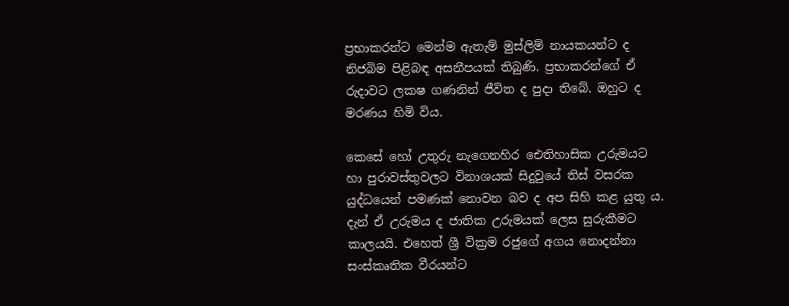ප්‍රභාකරන්ට මෙන්ම ඇතැම් මුස්ලිම් නායකයන්ට ද නිජබිම පිළිබඳ අසනීපයක් තිබුණි. ප්‍රභාකරන්ගේ ඒ රුදාවට ලකෂ ගණනින් ජීවිත ද පුදා තිබේ. ඔහුට ද මරණය හිමි විය.

කෙසේ හෝ උතුරු නැගෙනහිර ඓතිහාසික උරුමයට හා පුරාවස්තුවලට විනාශයක් සිදුවුයේ තිස් වසරක යුද්ධයෙන් පමණක් නොවන බව ද අප සිහි කළ යුතු ය. දැන් ඒ උරුමය ද ජාතික උරුමයක් ලෙස සුරුකීමට කාලයයි. එහෙත් ශ්‍රී වික්‍රම රජුගේ අගය නොදන්නා සංස්කෘතික වීරයන්ට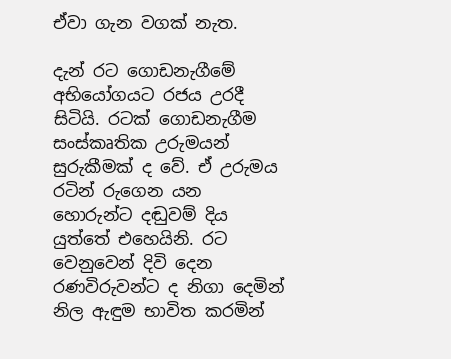ඒවා ගැන වගක් නැත.

දැන් රට ගොඩනැගීමේ අභියෝගයට රජය උරදී සිටියි. රටක් ගොඩනැගීම සංස්කෘතික උරුමයන් සුරුකීමක් ද වේ. ඒ උරුමය රටින් රුගෙන යන හොරුන්ට දඬුවම් දිය යුත්තේ එහෙයිනි. රට වෙනුවෙන් දිවි දෙන රණවිරුවන්ට ද නිගා දෙමින් නිල ඇඳුම භාවිත කරමින්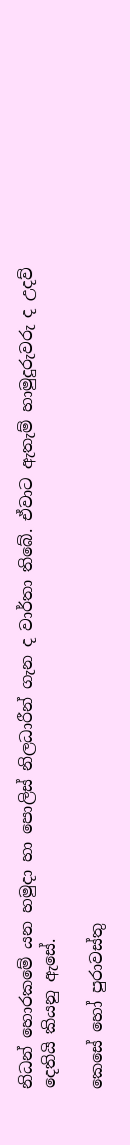නිධන් හොරකමේ යන හමුදා හා පොලිස් නිලධාරීන් ගැන ද වාර්තා තිබේ. ඒවාට ඇතැම් හාමුදුරුවරු ද උදව් දෙතියි කියනු ඇසේ.

කෙසේ හෝ පුරාවස්තු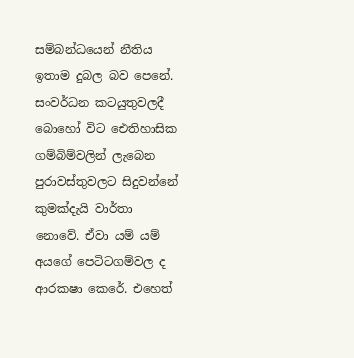සම්බන්ධයෙන් නීතිය ඉතාම දුබල බව පෙනේ. සංවර්ධන කටයුතුවලදී බොහෝ විට ඓතිහාසික ගම්බිම්වලින් ලැබෙන පුරාවස්තුවලට සිදුවන්නේ කුමක්දැයි වාර්තා නොවේ. ඒවා යම් යම් අයගේ පෙටිටගම්වල ද ආරකෂා කෙරේ. එහෙත්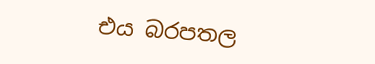එය බරපතල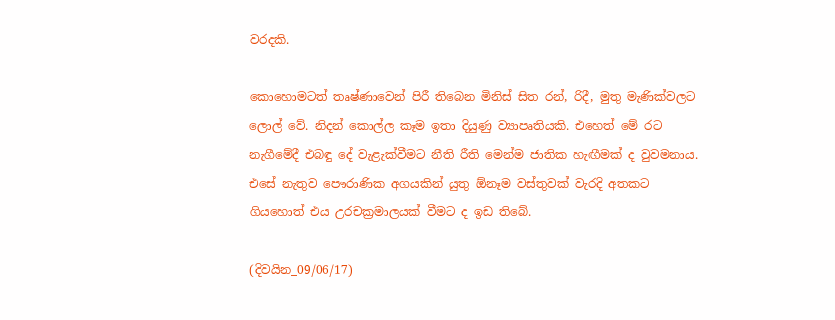වරදකි.

කොහොමටත් තෘෂ්ණාවෙන් පිරී තිබෙන මිනිස් සිත රන්, රිදී, මුතු මැණික්වලට ලොල් වේ. නිදන් කොල්ල කෑම ඉතා දියුණු ව්‍යාපෘතියකි. එහෙත් මේ රට නැගීමේදී එබඳු දේ වැළැක්වීමට නීති රීති මෙන්ම ජාතික හැඟීමක් ද වුවමනාය. එසේ නැතුව පෞරාණික අගයකින් යුතු ඕනෑම වස්තුවක් වැරදි අතකට ගියහොත් එය උරචක්‍රමාලයක් වීමට ද ඉඩ තිබේ.

(දිවයින_09/06/17)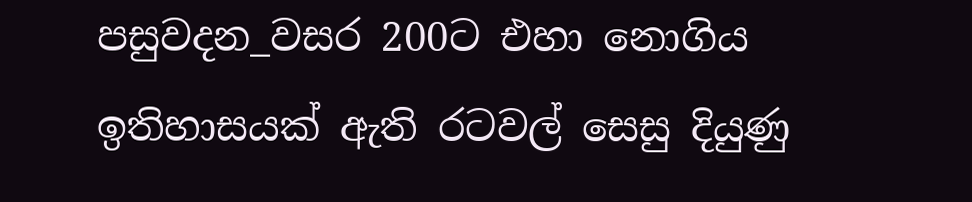පසුවදන_වසර 200ට එහා නොගිය ඉතිහාසයක් ඇති රටවල් සෙසු දියුණු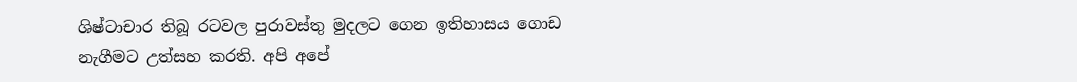ශිෂ්ටාචාර තිබූ රටවල පුරාවස්තු මුදලට ගෙන ඉතිහාසය ගොඩ නැගීමට උත්සහ කරති. අපි අපේ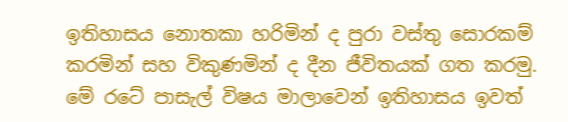ඉතිහාසය නොතකා හරිමින් ද පුරා වස්තු සොරකම් කරමින් සහ විකුණමින් ද දීන ජීවිතයක් ගත කරමු. මේ රටේ පාසැල් විෂය මාලාවෙන් ඉතිහාසය ඉවත්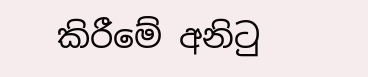කිරීමේ අනිටු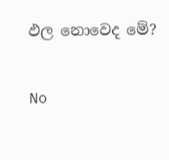ඵල නොවෙද මේ?

No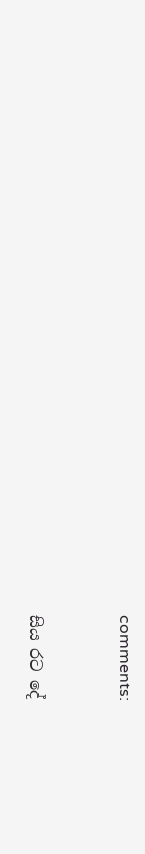comments:


සිය රට දේ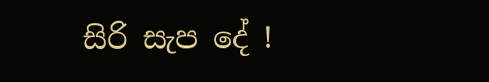සිරි සැප දේ !